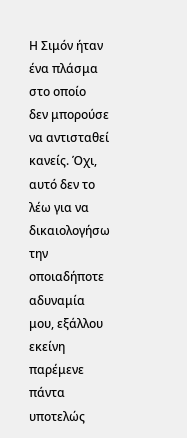Η Σιμόν ήταν ένα πλάσμα στο οποίο
δεν μπορούσε να αντισταθεί κανείς. Όχι, αυτό δεν το λέω για να δικαιολογήσω την
οποιαδήποτε αδυναμία μου, εξάλλου εκείνη παρέμενε πάντα υποτελώς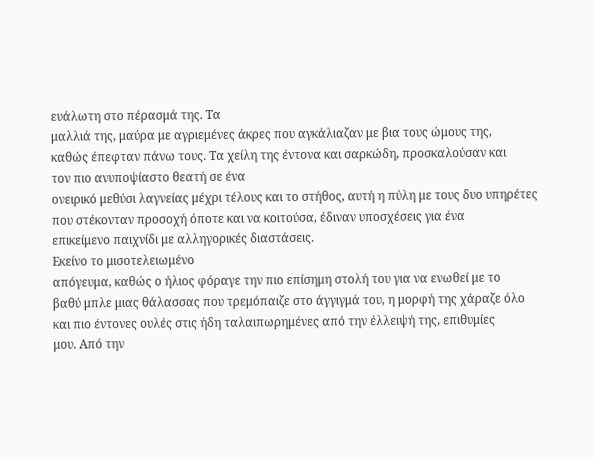ευάλωτη στο πέρασμά της. Τα
μαλλιά της, μαύρα με αγριεμένες άκρες που αγκάλιαζαν με βια τους ώμους της,
καθώς έπεφταν πάνω τους. Τα χείλη της έντονα και σαρκώδη, προσκαλούσαν και
τον πιο ανυποψίαστο θεατή σε ένα
ονειρικό μεθύσι λαγνείας μέχρι τέλους και το στήθος, αυτή η πύλη με τους δυο υπηρέτες
που στέκονταν προσοχή όποτε και να κοιτούσα, έδιναν υποσχέσεις για ένα
επικείμενο παιχνίδι με αλληγορικές διαστάσεις.
Εκείνο το μισοτελειωμένο
απόγευμα, καθώς ο ήλιος φόραγε την πιο επίσημη στολή του για να ενωθεί με το
βαθύ μπλε μιας θάλασσας που τρεμόπαιζε στο άγγιγμά του, η μορφή της χάραζε όλο
και πιο έντονες ουλές στις ήδη ταλαιπωρημένες από την έλλειψή της, επιθυμίες
μου. Από την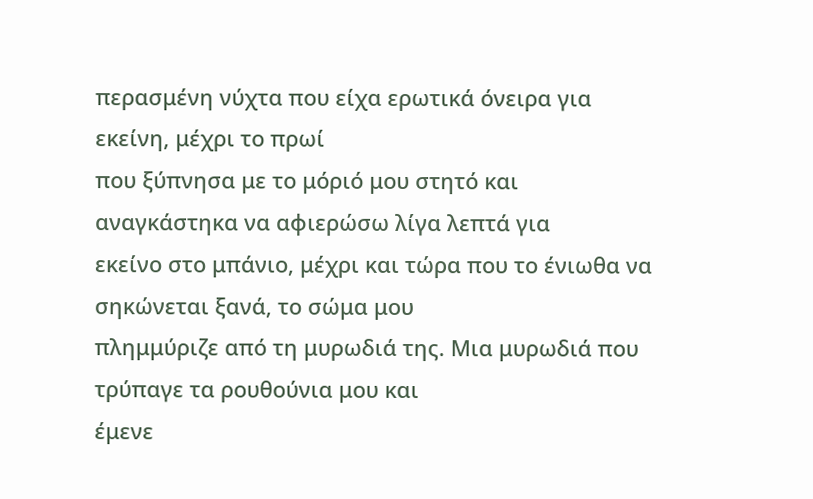περασμένη νύχτα που είχα ερωτικά όνειρα για εκείνη, μέχρι το πρωί
που ξύπνησα με το μόριό μου στητό και αναγκάστηκα να αφιερώσω λίγα λεπτά για
εκείνο στο μπάνιο, μέχρι και τώρα που το ένιωθα να σηκώνεται ξανά, το σώμα μου
πλημμύριζε από τη μυρωδιά της. Μια μυρωδιά που τρύπαγε τα ρουθούνια μου και
έμενε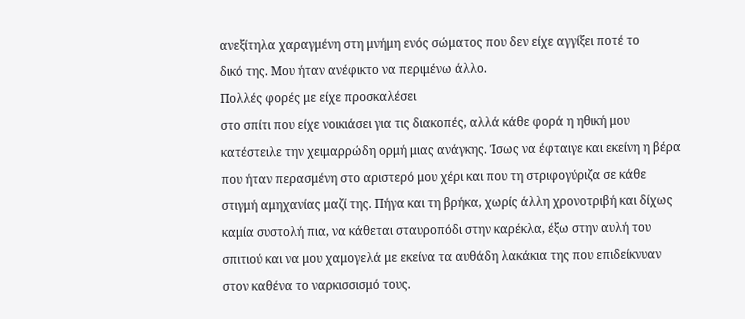ανεξίτηλα χαραγμένη στη μνήμη ενός σώματος που δεν είχε αγγίξει ποτέ το
δικό της. Μου ήταν ανέφικτo να περιμένω άλλο.
Πολλές φορές με είχε προσκαλέσει
στο σπίτι που είχε νοικιάσει για τις διακοπές, αλλά κάθε φορά η ηθική μου
κατέστειλε την χειμαρρώδη ορμή μιας ανάγκης. Ίσως να έφταιγε και εκείνη η βέρα
που ήταν περασμένη στο αριστερό μου χέρι και που τη στριφογύριζα σε κάθε
στιγμή αμηχανίας μαζί της. Πήγα και τη βρήκα, χωρίς άλλη χρονοτριβή και δίχως
καμία συστολή πια, να κάθεται σταυροπόδι στην καρέκλα, έξω στην αυλή του
σπιτιού και να μου χαμογελά με εκείνα τα αυθάδη λακάκια της που επιδείκνυαν
στον καθένα το ναρκισσισμό τους.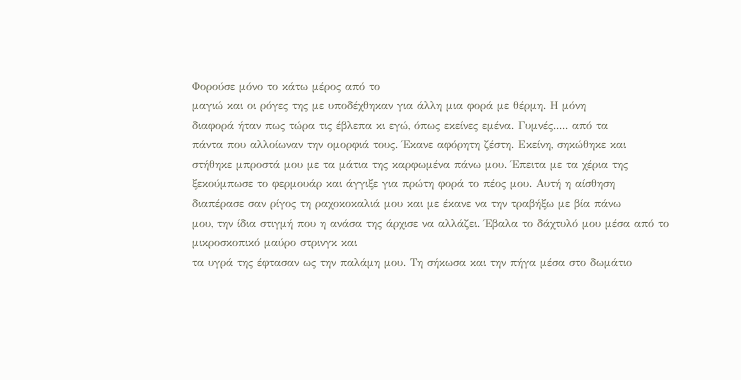Φορούσε μόνο το κάτω μέρος από το
μαγιώ και οι ρόγες της με υποδέχθηκαν για άλλη μια φορά με θέρμη. Η μόνη
διαφορά ήταν πως τώρα τις έβλεπα κι εγώ, όπως εκείνες εμένα. Γυμνές..... από τα
πάντα που αλλοίωναν την ομορφιά τους. Έκανε αφόρητη ζέστη. Εκείνη, σηκώθηκε και
στήθηκε μπροστά μου με τα μάτια της καρφωμένα πάνω μου. Έπειτα με τα χέρια της
ξεκούμπωσε το φερμουάρ και άγγιξε για πρώτη φορά το πέος μου. Αυτή η αίσθηση
διαπέρασε σαν ρίγος τη ραχοκοκαλιά μου και με έκανε να την τραβήξω με βία πάνω
μου, την ίδια στιγμή που η ανάσα της άρχισε να αλλάζει. Έβαλα το δάχτυλό μου μέσα από το μικροσκοπικό μαύρο στρινγκ και
τα υγρά της έφτασαν ως την παλάμη μου. Τη σήκωσα και την πήγα μέσα στο δωμάτιο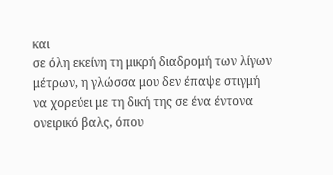και
σε όλη εκείνη τη μικρή διαδρομή των λίγων μέτρων, η γλώσσα μου δεν έπαψε στιγμή
να χορεύει με τη δική της σε ένα έντονα ονειρικό βαλς, όπου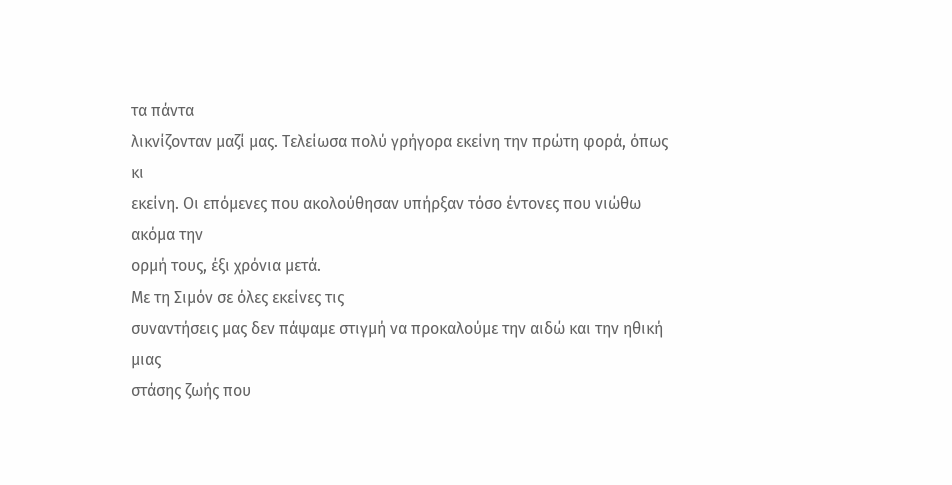τα πάντα
λικνίζονταν μαζί μας. Τελείωσα πολύ γρήγορα εκείνη την πρώτη φορά, όπως κι
εκείνη. Οι επόμενες που ακολούθησαν υπήρξαν τόσο έντονες που νιώθω ακόμα την
ορμή τους, έξι χρόνια μετά.
Με τη Σιμόν σε όλες εκείνες τις
συναντήσεις μας δεν πάψαμε στιγμή να προκαλούμε την αιδώ και την ηθική μιας
στάσης ζωής που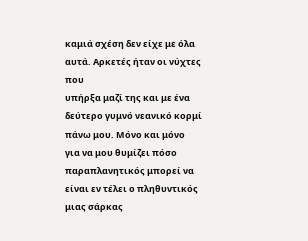καμιά σχέση δεν είχε με όλα αυτά. Αρκετές ήταν οι νύχτες που
υπήρξα μαζί της και με ένα δεύτερο γυμνό νεανικό κορμί πάνω μου. Μόνο και μόνο
για να μου θυμίζει πόσο παραπλανητικός μπορεί να είναι εν τέλει ο πληθυντικός
μιας σάρκας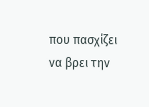που πασχίζει να βρει την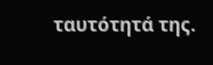ταυτότητά της.